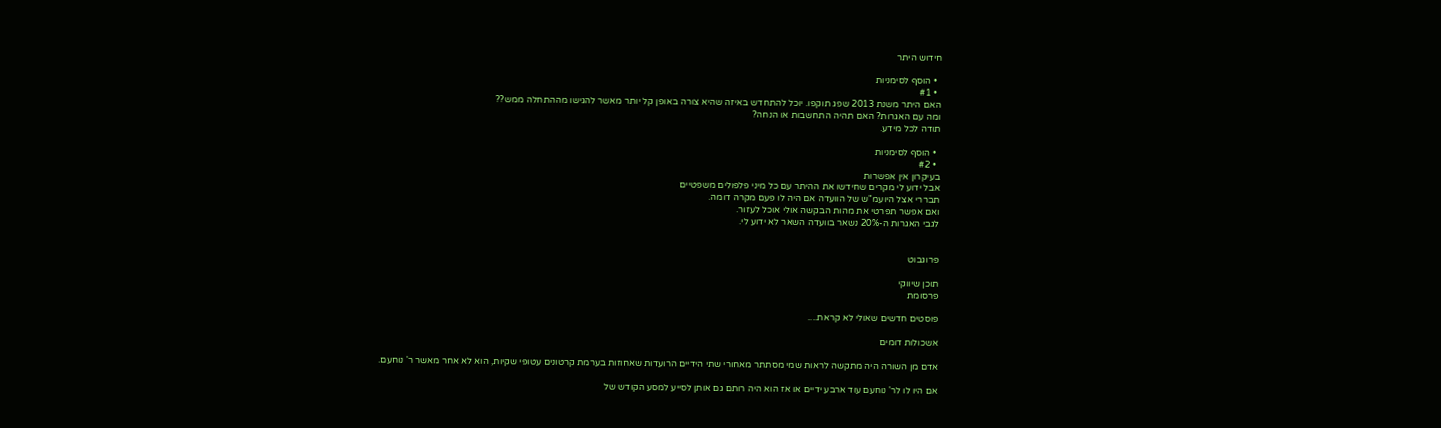חידוש היתר

  • הוסף לסימניות
  • #1
האם היתר משנת 2013 שפג תוקפו. יוכל להתחדש באיזה שהיא צורה באופן קל יותר מאשר להגישו מההתחלה ממש??
ומה עם האגרות? האם תהיה התחשבות או הנחה?
תודה לכל מידע.

  • הוסף לסימניות
  • #2
בעיקרון אין אפשרות
אבל ידוע לי מקרים שחידשו את ההיתר עם כל מיני פלפולים משפטיים
תבררי אצל היועמ"ש של הוועדה אם היה לו פעם מקרה דומה.
ואם אפשר תפרטי את מהות הבקשה אולי אוכל לעזור.
לגבי האגרות ה-20% נשאר בוועדה השאר לא ידוע לי.


פרוגבוט

תוכן שיווקי
פרסומת

פוסטים חדשים שאולי לא קראת....

אשכולות דומים

אדם מן השורה היה מתקשה לראות שמי מסתתר מאחורי שתי הידיים הרועדות שאחוזות בערמת קרטונים עטופי שקיות, הוא לא אחר מאשר ר' נוחעם.

אם היו לו לר' נוחעם עוד ארבע ידיים או אז הוא היה רותם גם אותן לסייע למסע הקודש של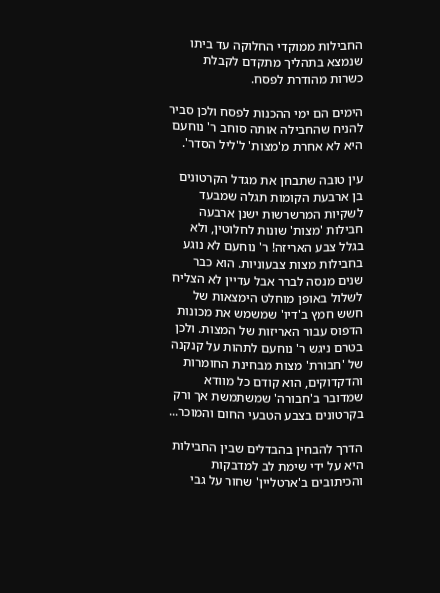החבילות ממוקדי החלוקה עד ביתו שנמצא בתהליך מתקדם לקבלת כשרות מהודרת לפסח.

הימים הם ימי ההכנות לפסח ולכן סביר להניח שהחבילה אותה סוחב ר' נוחעם היא לא אחרת מ'מצות' ל'ליל הסדר'.

עין טובה שתבחן את מגדל הקרטונים בן ארבעת הקומות תגלה שמבעד לשקיות המרשרשות ישנן ארבעה חבילות 'מצות' שונות לחלוטין, ולא בגלל צבע האריזה! ר' נוחעם לא נוגע בחבילות מצות צבעוניות. הוא כבר שנים מנסה לברר אבל עדיין לא הצליח לשלול באופן מוחלט הימצאות של חשש חמץ ב'דיו' שמשמש את מכונות הדפוס עבור האריזות של המצות. ולכן בטרם ניגש ר' נוחעם לתהות על קנקנה של 'חבורת' מצות מבחינת החומרות והדקדוקים, הוא קודם כל מוודא שמדובר ב'חבורה' שמשתמשת אך ורק בקרטונים בצבע הטבעי החום והמוכר...

הדרך להבחין בהבדלים שבין החבילות היא על ידי שימת לב למדבקות והכיתובים ב'ארטליין' שחור על גבי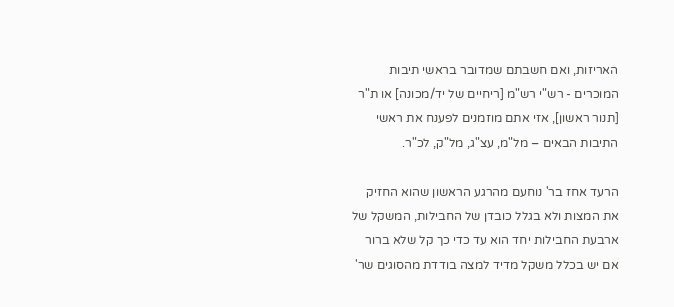האריזות, ואם חשבתם שמדובר בראשי תיבות המוכרים - רש"י רש"מ [ריחיים של יד/מכונה] או ת"ר [תנור ראשון], אזי אתם מוזמנים לפענח את ראשי התיבות הבאים – מל"מ, עצ"ג, מל"ק, לכ"ר.

הרעד אחז בר' נוחעם מהרגע הראשון שהוא החזיק את המצות ולא בגלל כובדן של החבילות, המשקל של ארבעת החבילות יחד הוא עד כדי כך קל שלא ברור אם יש בכלל משקל מדיד למצה בודדת מהסוגים שר'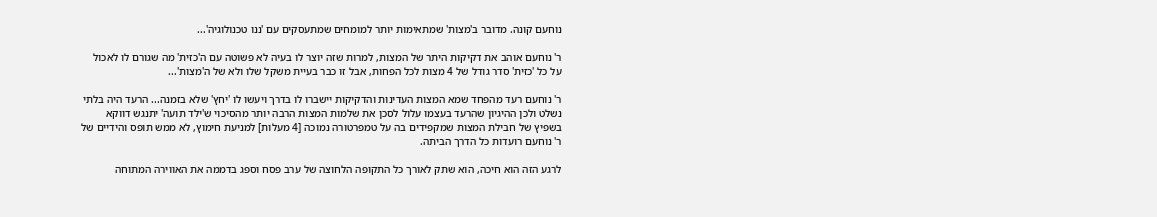נוחעם קונה. מדובר ב'מצות' שמתאימות יותר למומחים שמתעסקים עם 'ננו טכנולוגיה'...

ר' נוחעם אוהב את דקיקות היתר של המצות, למרות שזה יוצר לו בעיה לא פשוטה עם ה'כזית' מה שגורם לו לאכול על כל 'כזית' סדר גודל של 4 מצות לכל הפחות, אבל זו כבר בעיית משקל שלו ולא של ה'מצות'...

ר' נוחעם רעד מהפחד שמא המצות העדינות והדקיקות יישברו לו בדרך ויעשו לו 'יחץ' שלא בזמנה... הרעד היה בלתי נשלט ולכן ההיגיון שהרעד בעצמו עלול לסכן את שלמות המצות הרבה יותר מהסיכוי ש'ילד תועה' יתנגש דווקא בשפיץ של חבילת המצות שמקפידים בה על טמפרטורה נמוכה [4 מעלות] למניעת חימוץ, לא ממש תופס והידיים של ר' נוחעם רועדות כל הדרך הביתה.

לרגע הזה הוא חיכה, הוא שתק לאורך כל התקופה הלחוצה של ערב פסח וספג בדממה את האווירה המתוחה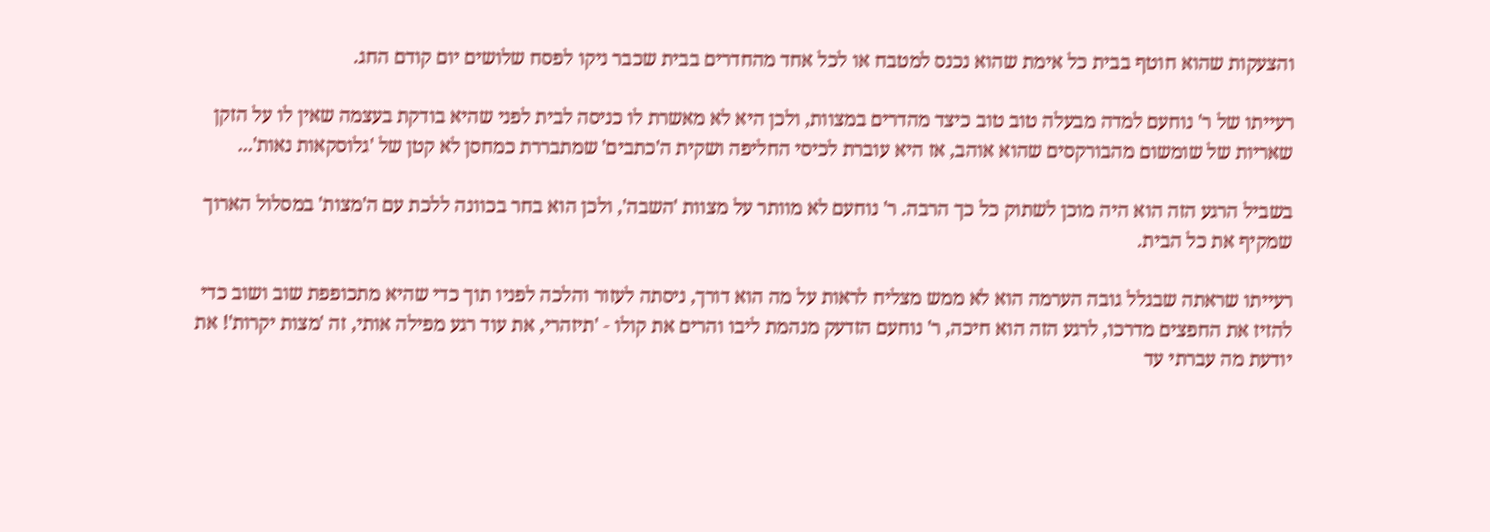והצעקות שהוא חוטף בבית כל אימת שהוא נכנס למטבח או לכל אחד מהחדרים בבית שכבר ניקו לפסח שלושים יום קודם החג.

רעייתו של ר' נוחעם למדה מבעלה טוב טוב כיצד מהדרים במצוות, ולכן היא לא מאשרת לו כניסה לבית לפני שהיא בודקת בעצמה שאין לו על הזקן שאריות של שומשום מהבורקסים שהוא אוהב, אז היא עוברת לכיסי החליפה ושקית ה'כתבים' שמתבררת כמחסן לא קטן של 'גלוסקאות נאות'...

בשביל הרגע הזה הוא היה מוכן לשתוק כל כך הרבה. ר' נוחעם לא מוותר על מצוות 'השבה', ולכן הוא בחר בכוונה ללכת עם ה'מצות' במסלול הארוך שמקיף את כל הבית.

רעייתו שראתה שבגלל גובה הערמה הוא לא ממש מצליח לראות על מה הוא דורך, ניסתה לעזור והלכה לפניו תוך כדי שהיא מתכופפת שוב ושוב כדי להזיז את החפצים מדרכו, לרגע הזה הוא חיכה, ר' נוחעם הזדעק מנהמת ליבו והרים את קולו - 'תיזהרי, את עוד רגע מפילה אותי, זה 'מצות יקרות'! את יודעת מה עברתי עד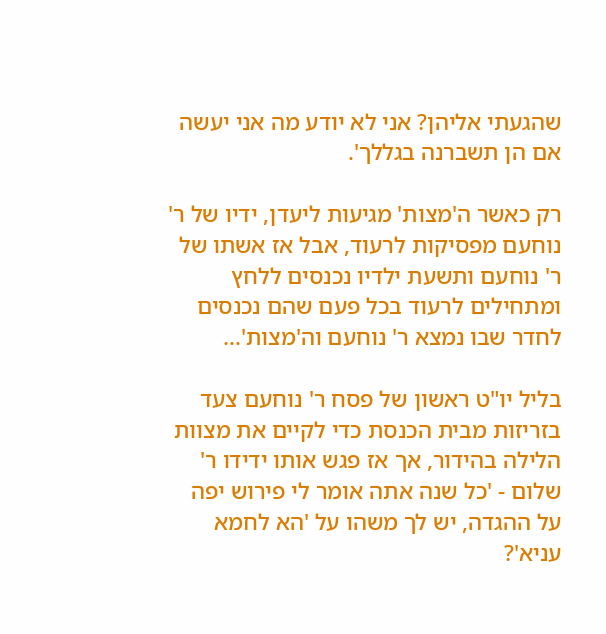שהגעתי אליהן? אני לא יודע מה אני יעשה אם הן תשברנה בגללך'.

רק כאשר ה'מצות' מגיעות ליעדן, ידיו של ר' נוחעם מפסיקות לרעוד, אבל אז אשתו של ר' נוחעם ותשעת ילדיו נכנסים ללחץ ומתחילים לרעוד בכל פעם שהם נכנסים לחדר שבו נמצא ר' נוחעם וה'מצות'...

בליל יו"ט ראשון של פסח ר' נוחעם צעד בזריזות מבית הכנסת כדי לקיים את מצוות הלילה בהידור, אך אז פגש אותו ידידו ר' שלום - 'כל שנה אתה אומר לי פירוש יפה על ההגדה, יש לך משהו על 'הא לחמא עניא'?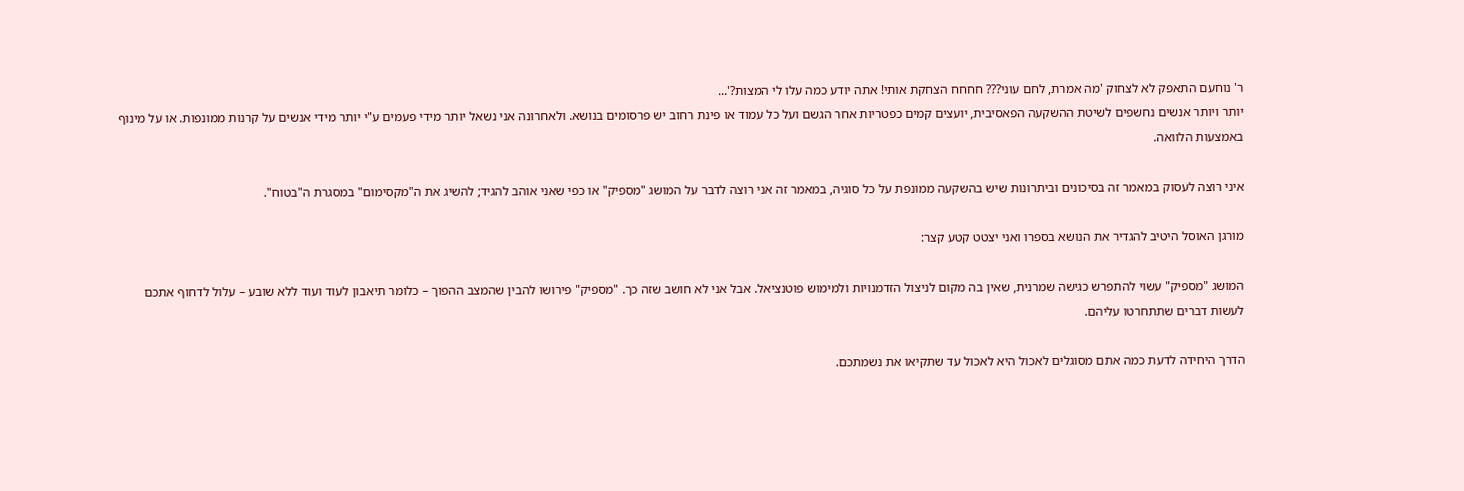ר' נוחעם התאפק לא לצחוק 'מה אמרת, לחם עוני??? חחחח הצחקת אותי! אתה יודע כמה עלו לי המצות?'...
יותר ויותר אנשים נחשפים לשיטת ההשקעה הפאסיבית, יועצים קמים כפטריות אחר הגשם ועל כל עמוד או פינת רחוב יש פרסומים בנושא. ולאחרונה אני נשאל יותר מידי פעמים ע"י יותר מידי אנשים על קרנות ממונפות. או על מינוף באמצעות הלוואה.

איני רוצה לעסוק במאמר זה בסיכונים וביתרונות שיש בהשקעה ממונפת על כל סוגיה, במאמר זה אני רוצה לדבר על המושג "מספיק" או כפי שאני אוהב להגיד; להשיג את ה"מקסימום" במסגרת ה"בטוח".

מורגן האוסל היטיב להגדיר את הנושא בספרו ואני יצטט קטע קצר:

המושג "מספיק" עשוי להתפרש כגישה שמרנית, שאין בה מקום לניצול הזדמנויות ולמימוש פוטנציאל. אבל אני לא חושב שזה כך. "מספיק" פירושו להבין שהמצב ההפוך – כלומר תיאבון לעוד ועוד ללא שובע – עלול לדחוף אתכם לעשות דברים שתתחרטו עליהם.

הדרך היחידה לדעת כמה אתם מסוגלים לאכול היא לאכול עד שתקיאו את נשמתכם.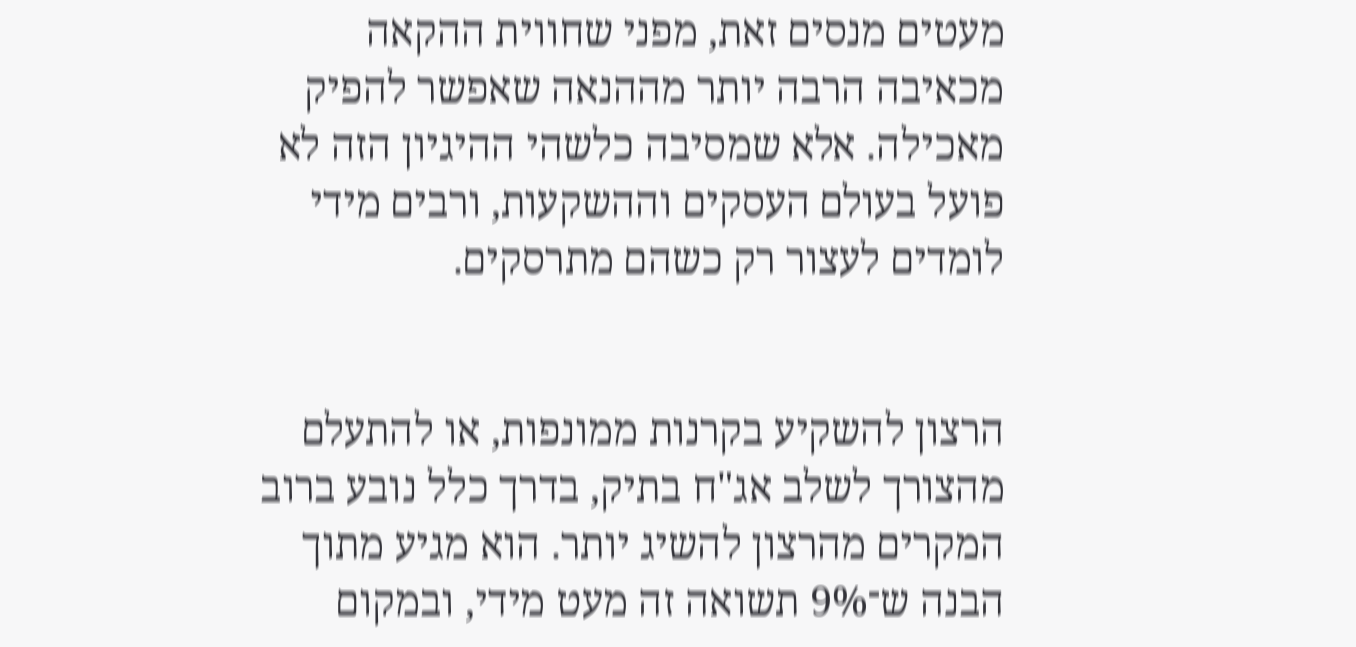מעטים מנסים זאת, מפני שחווית ההקאה מכאיבה הרבה יותר מההנאה שאפשר להפיק מאכילה. אלא שמסיבה כלשהי ההיגיון הזה לא פועל בעולם העסקים וההשקעות, ורבים מידי לומדים לעצור רק כשהם מתרסקים.


הרצון להשקיע בקרנות ממונפות, או להתעלם מהצורך לשלב אג"ח בתיק, בדרך כלל נובע ברוב המקרים מהרצון להשיג יותר. הוא מגיע מתוך הבנה ש־9% תשואה זה מעט מידי, ובמקום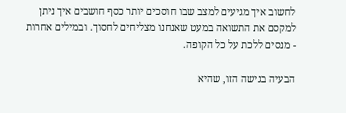לחשוב איך מגיעים למצב שבו חוסכים יותר כסף חושבים איך ניתן למקסם את התשואה במעט שאנחנו מצליחים לחסוך. ובמילים אחרות - מנסים ללכת על כל הקופה.

הבעיה בגישה הזו, שהיא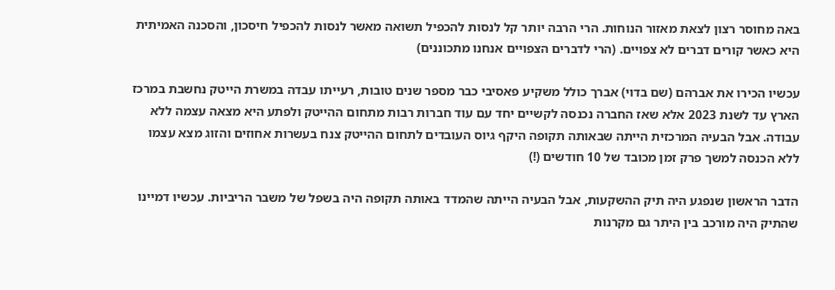באה מחוסר רצון לצאת מאזור הנוחות. הרי הרבה יותר קל לנסות להכפיל תשואה מאשר לנסות להכפיל חיסכון, והסכנה האמיתית היא כאשר קורים דברים לא צפויים. (הרי לדברים הצפויים אנחנו מתכוננים)

עכשיו הכירו את אברהם (שם בדוי) אברך כולל משקיע פאסיבי כבר מספר שנים טובות, רעייתו עבדה במשרת הייטק נחשבת במרכז הארץ עד לשנת 2023 אלא שאז החברה נכנסה לקשיים יחד עם עוד חברות רבות מתחום ההייטק ולפתע היא מצאה עצמה ללא עבודה. אבל הבעיה המרכזית הייתה שבאותה תקופה היקף גיוס העובדים לתחום ההייטק צנח בעשרות אחוזים והזוג מצא עצמו ללא הכנסה למשך פרק זמן מכובד של 10 חודשים (!)

הדבר הראשון שנפגע היה תיק ההשקעות, אבל הבעיה הייתה שהמדד באותה תקופה היה בשפל של משבר הריביות. עכשיו דמיינו שהתיק היה מורכב בין היתר גם מקרנות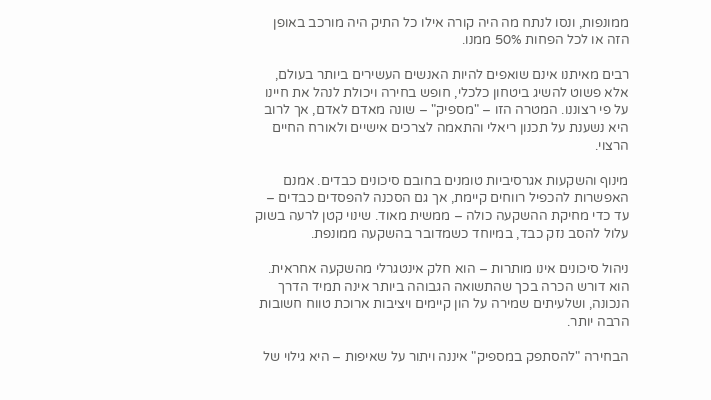ממונפות, ונסו לנתח מה היה קורה אילו כל התיק היה מורכב באופן הזה או לכל הפחות 50% ממנו.

רבים מאיתנו אינם שואפים להיות האנשים העשירים ביותר בעולם, אלא פשוט להשיג ביטחון כלכלי, חופש בחירה ויכולת לנהל את חיינו על פי רצוננו. המטרה הזו – "מספיק" – שונה מאדם לאדם, אך לרוב היא נשענת על תכנון ריאלי והתאמה לצרכים אישיים ולאורח החיים הרצוי.

מינוף והשקעות אגרסיביות טומנים בחובם סיכונים כבדים. אמנם האפשרות להכפיל רווחים קיימת, אך גם הסכנה להפסדים כבדים – עד כדי מחיקת ההשקעה כולה – ממשית מאוד. שינוי קטן לרעה בשוק עלול להסב נזק כבד, במיוחד כשמדובר בהשקעה ממונפת.

ניהול סיכונים אינו מותרות – הוא חלק אינטגרלי מהשקעה אחראית. הוא דורש הכרה בכך שהתשואה הגבוהה ביותר אינה תמיד הדרך הנכונה, ושלעיתים שמירה על הון קיימים ויציבות ארוכת טווח חשובות הרבה יותר.

הבחירה "להסתפק במספיק" איננה ויתור על שאיפות – היא גילוי של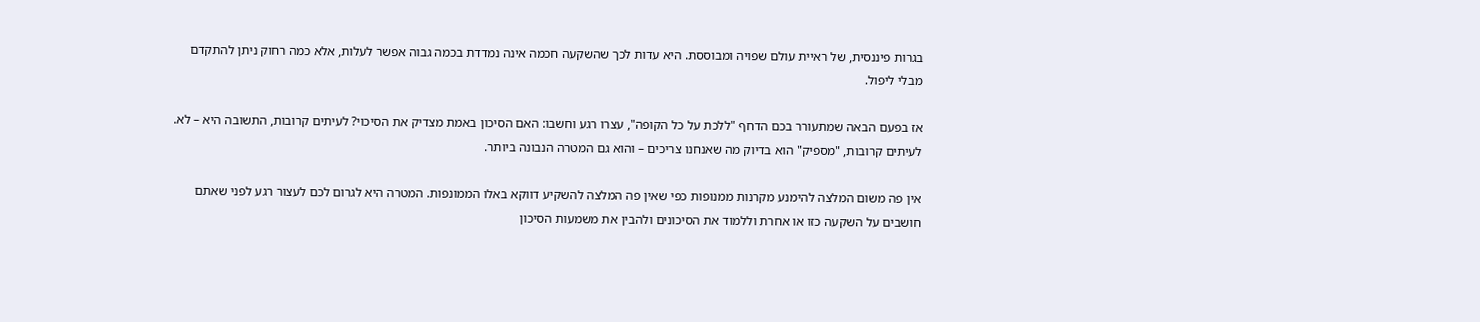בגרות פיננסית, של ראיית עולם שפויה ומבוססת. היא עדות לכך שהשקעה חכמה אינה נמדדת בכמה גבוה אפשר לעלות, אלא כמה רחוק ניתן להתקדם מבלי ליפול.

אז בפעם הבאה שמתעורר בכם הדחף "ללכת על כל הקופה", עצרו רגע וחשבו: האם הסיכון באמת מצדיק את הסיכוי? לעיתים קרובות, התשובה היא – לא. לעיתים קרובות, "מספיק" הוא בדיוק מה שאנחנו צריכים – והוא גם המטרה הנבונה ביותר.

אין פה משום המלצה להימנע מקרנות ממנופות כפי שאין פה המלצה להשקיע דווקא באלו הממונפות. המטרה היא לגרום לכם לעצור רגע לפני שאתם חושבים על השקעה כזו או אחרת וללמוד את הסיכונים ולהבין את משמעות הסיכון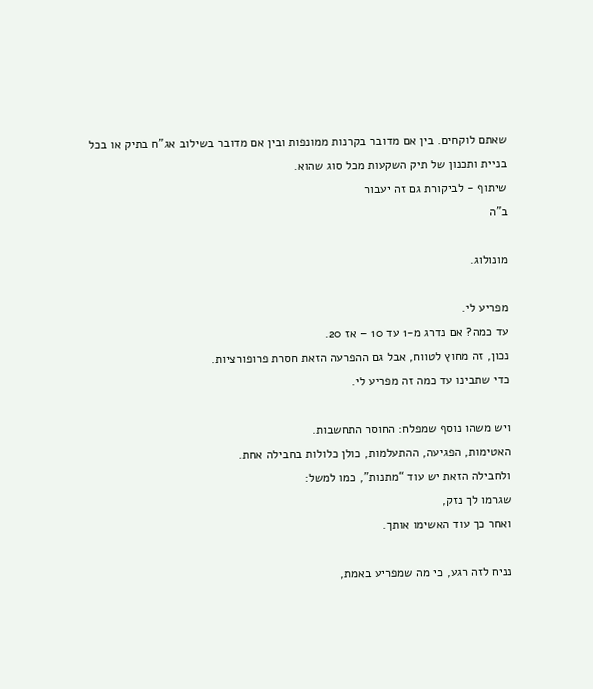שאתם לוקחים. בין אם מדובר בקרנות ממונפות ובין אם מדובר בשילוב אג"ח בתיק או בכל בניית ותכנון של תיק השקעות מכל סוג שהוא.
שיתוף - לביקורת גם זה יעבור
ב"ה

מונולוג.

מפריע לי.
עד כמה? אם נדרג מ-1 עד 10 – אז 20.
נכון, זה מחוץ לטווח, אבל גם ההפרעה הזאת חסרת פרופורציות.
כדי שתבינו עד כמה זה מפריע לי.

ויש משהו נוסף שמפלח: החוסר התחשבות.
האטימות, הפגיעה, ההתעלמות, כולן כלולות בחבילה אחת.
ולחבילה הזאת יש עוד “מתנות”, כמו למשל:
שגרמו לך נזק,
ואחר כך עוד האשימו אותך.

נניח לזה רגע, כי מה שמפריע באמת,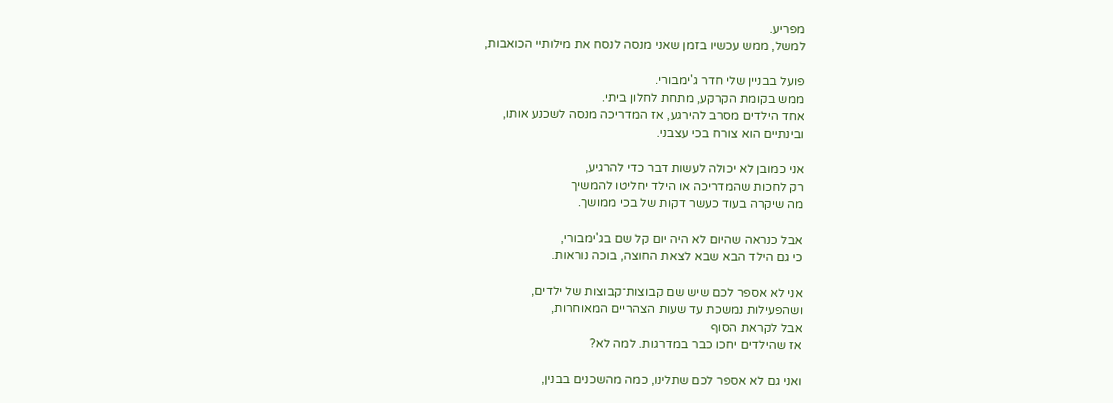מפריע.
למשל, ממש עכשיו בזמן שאני מנסה לנסח את מילותיי הכואבות,

פועל בבניין שלי חדר ג'ימבורי.
ממש בקומת הקרקע, מתחת לחלון ביתי.
אחד הילדים מסרב להירגע, אז המדריכה מנסה לשכנע אותו,
ובינתיים הוא צורח בכי עצבני.

אני כמובן לא יכולה לעשות דבר כדי להרגיע,
רק לחכות שהמדריכה או הילד יחליטו להמשיך
מה שיקרה בעוד כעשר דקות של בכי ממושך.

אבל כנראה שהיום לא היה יום קל שם בג'ימבורי,
כי גם הילד הבא שבא לצאת החוצה, בוכה נוראות.

אני לא אספר לכם שיש שם קבוצות־קבוצות של ילדים,
ושהפעילות נמשכת עד שעות הצהריים המאוחרות,
אבל לקראת הסוף
אז שהילדים יחכו כבר במדרגות. למה לא?

ואני גם לא אספר לכם שתלינו, כמה מהשכנים בבנין,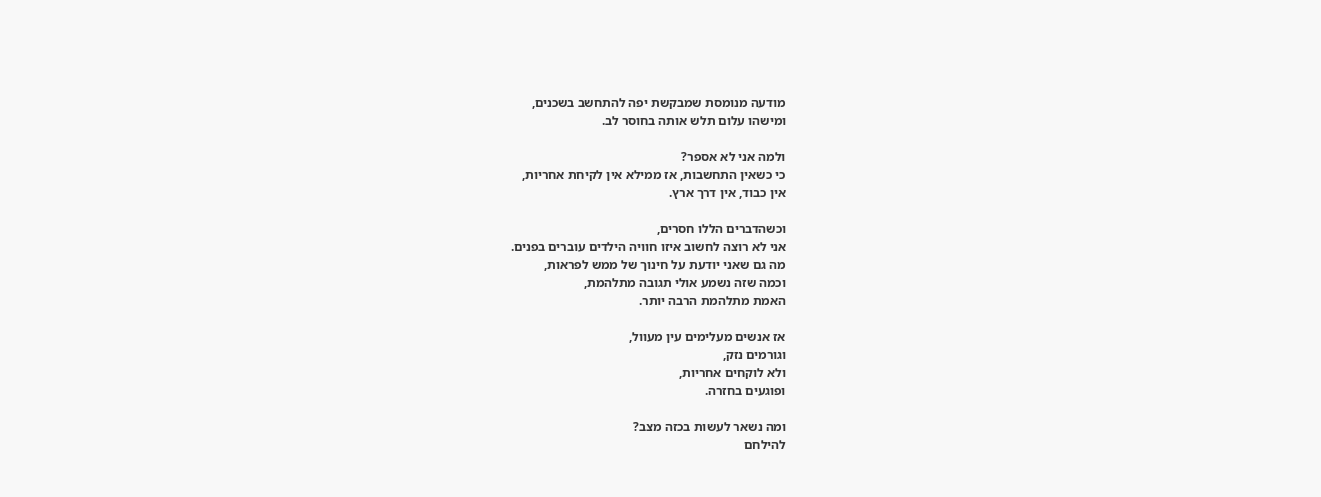מודעה מנומסת שמבקשת יפה להתחשב בשכנים,
ומישהו עלום תלש אותה בחוסר לב.

ולמה אני לא אספר?
כי כשאין התחשבות, אז ממילא אין לקיחת אחריות,
אין כבוד, אין דרך ארץ.

וכשהדברים הללו חסרים,
אני לא רוצה לחשוב איזו חוויה הילדים עוברים בפנים.
מה גם שאני יודעת על חינוך של ממש לפראות,
וכמה שזה נשמע אולי תגובה מתלהמת,
האמת מתלהמת הרבה יותר.

אז אנשים מעלימים עין מעוול,
וגורמים נזק,
ולא לוקחים אחריות,
ופוגעים בחזרה.

ומה נשאר לעשות בכזה מצב?
להילחם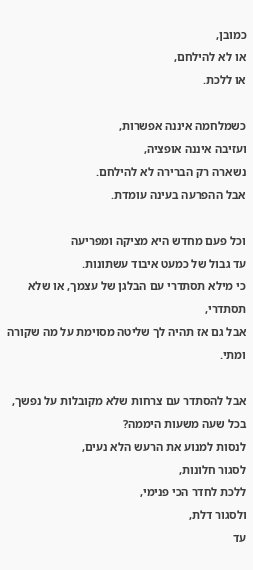כמובן,
או לא להילחם,
או ללכת.

כשמלחמה איננה אפשרות,
ועזיבה איננה אופציה,
נשארה רק הברירה לא להילחם.
אבל ההפרעה בעינה עומדת.

וכל פעם מחדש היא מציקה ומפריעה
עד גבול של כמעט איבוד עשתונות.
כי מילא תסתדרי עם הבלגן של עצמך, או שלא תסתדרי,
אבל גם אז תהיה לך שליטה מסוימת על מה שקורה ומתי.

אבל להסתדר עם צרחות שלא מקובלות על נפשך,
בכל שעה משעות היממה?
לנסות למנוע את הרעש הלא נעים,
לסגור חלונות,
ללכת לחדר הכי פנימי,
ולסגור דלת,
עד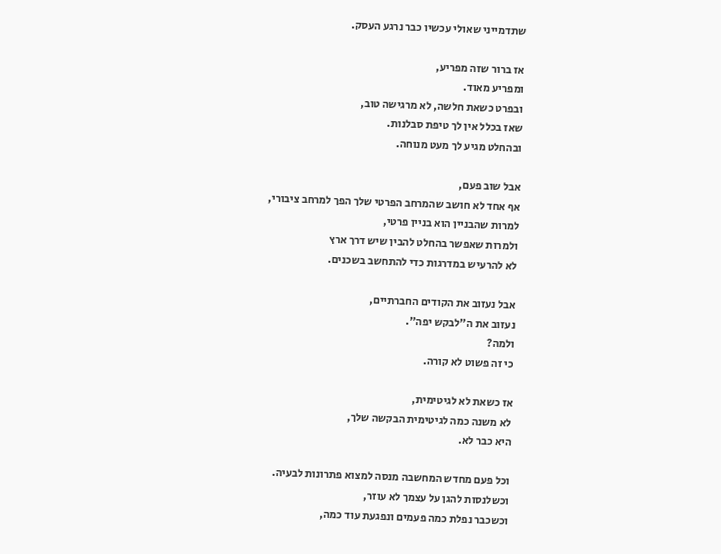שתדמייני שאולי עכשיו כבר נרגע העסק.

אז ברור שזה מפריע,
ומפריע מאוד.
ובפרט כשאת חלשה, לא מרגישה טוב,
שאז בכלל אין לך טיפת סבלנות.
ובהחלט מגיע לך מעט מנוחה.

אבל שוב פעם,
אף אחד לא חושב שהמרחב הפרטי שלך הפך למרחב ציבורי,
למרות שהבניין הוא בניין פרטי,
ולמרות שאפשר בהחלט להבין שיש דרך ארץ
לא להרעיש במדרגות כדי להתחשב בשכנים.

אבל נעזוב את הקודים החברתיים,
נעזוב את ה"לבקש יפה".
ולמה?
כי זה פשוט לא קורה.

אז כשאת לא לגיטימית,
לא משנה כמה לגיטימית הבקשה שלך,
היא כבר לא.

וכל פעם מחדש המחשבה מנסה למצוא פתרונות לבעיה.
וכשלנסות להגן על עצמך לא עוזר,
וכשכבר נפלת כמה פעמים ונפגעת עוד כמה,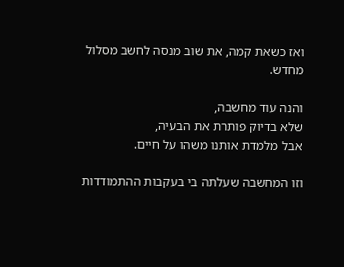ואז כשאת קמה, את שוב מנסה לחשב מסלול מחדש.

והנה עוד מחשבה,
שלא בדיוק פותרת את הבעיה,
אבל מלמדת אותנו משהו על חיים.

וזו המחשבה שעלתה בי בעקבות ההתמודדות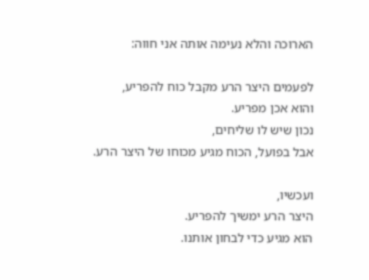הארוכה והלא נעימה אותה אני חווה:

לפעמים היצר הרע מקבל כוח להפריע,
והוא אכן מפריע.
נכון שיש לו שליחים,
אבל בפועל, הכוח מגיע מכוחו של היצר הרע.

ועכשיו,
היצר הרע ימשיך להפריע.
הוא מגיע כדי לבחון אותנו.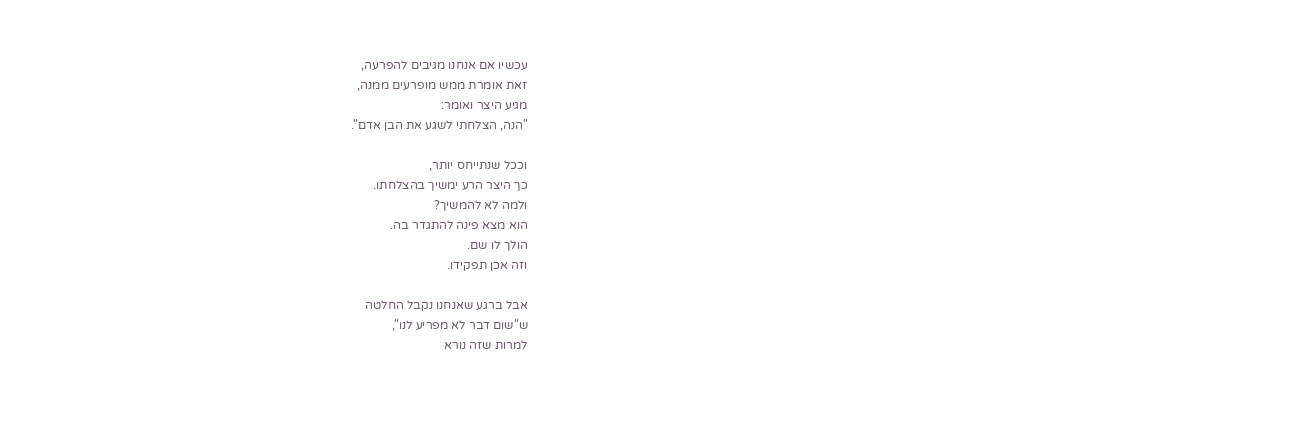עכשיו אם אנחנו מגיבים להפרעה,
זאת אומרת ממש מופרעים ממנה,
מגיע היצר ואומר:
"הנה, הצלחתי לשגע את הבן אדם".

וככל שנתייחס יותר,
כך היצר הרע ימשיך בהצלחתו.
ולמה לא להמשיך?
הוא מצא פינה להתגדר בה.
הולך לו שם.
וזה אכן תפקידו.

אבל ברגע שאנחנו נקבל החלטה
ש"שום דבר לא מפריע לנו",
למרות שזה נורא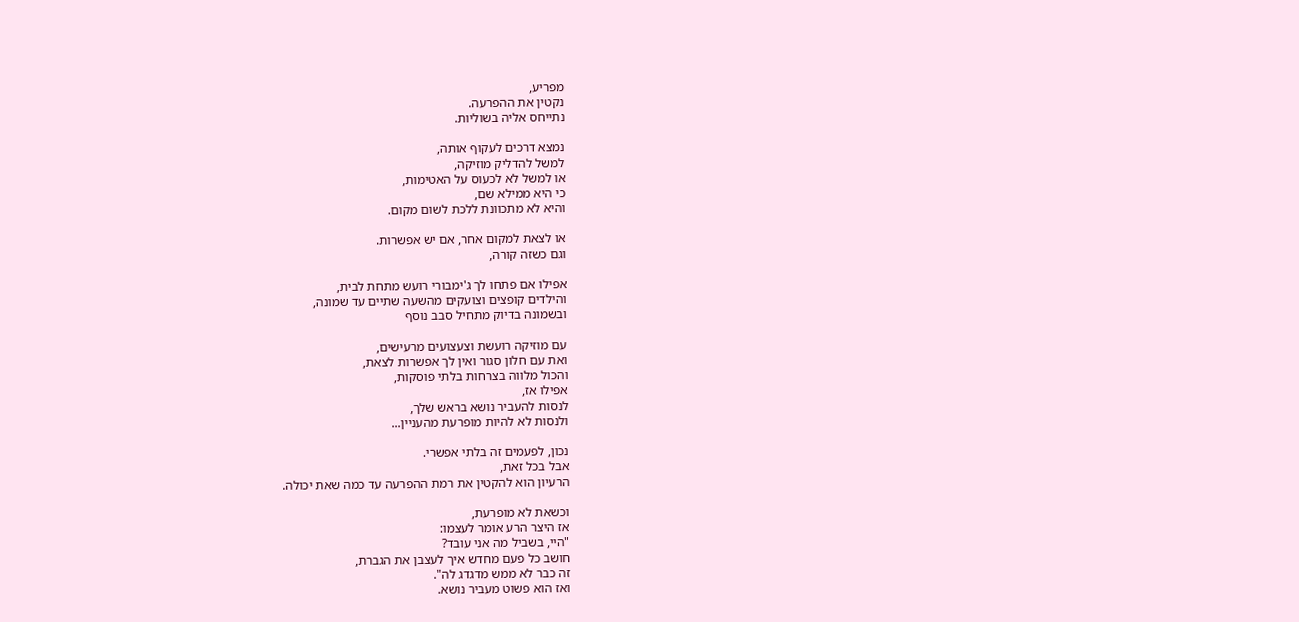מפריע,
נקטין את ההפרעה.
נתייחס אליה בשוליות.

נמצא דרכים לעקוף אותה,
למשל להדליק מוזיקה,
או למשל לא לכעוס על האטימות,
כי היא ממילא שם,
והיא לא מתכוונת ללכת לשום מקום.

או לצאת למקום אחר, אם יש אפשרות.
וגם כשזה קורה,

אפילו אם פתחו לך ג'ימבורי רועש מתחת לבית,
והילדים קופצים וצועקים מהשעה שתיים עד שמונה,
ובשמונה בדיוק מתחיל סבב נוסף

עם מוזיקה רועשת וצעצועים מרעישים,
ואת עם חלון סגור ואין לך אפשרות לצאת,
והכול מלווה בצרחות בלתי פוסקות,
אפילו אז,
לנסות להעביר נושא בראש שלך,
ולנסות לא להיות מופרעת מהעניין...

נכון, לפעמים זה בלתי אפשרי.
אבל בכל זאת,
הרעיון הוא להקטין את רמת ההפרעה עד כמה שאת יכולה.

וכשאת לא מופרעת,
אז היצר הרע אומר לעצמו:
"היי, בשביל מה אני עובד?
חושב כל פעם מחדש איך לעצבן את הגברת,
זה כבר לא ממש מדגדג לה".
ואז הוא פשוט מעביר נושא.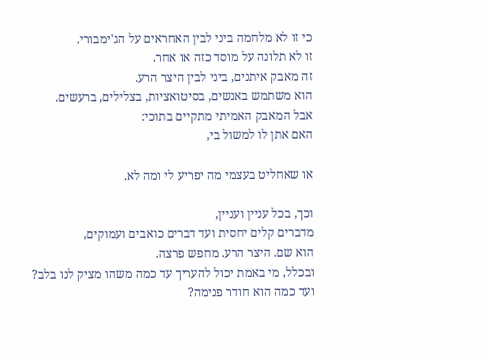כי זו לא מלחמה ביני לבין האחראים על הג'ימבורי.
זו לא תלונה על מוסד כזה או אחר.
זה מאבק איתנים, ביני לבין היצר הרע.
הוא משתמש באנשים, בסיטואציות, בצלילים, ברעשים.
אבל המאבק האמיתי מתקיים בתוכי:
האם אתן לו למשול בי,

או שאחליט בעצמי מה יפריע לי ומה לא.

וכך, בכל עניין ועניין,
מדברים קלים יחסית ועד דברים כואבים ועמוקים,
הוא שם. היצר הרע. מחפש פרצה.
ובכלל, מי באמת יכול להעריך עד כמה משהו מציק לנו בלב?
ועד כמה הוא חודר פנימה?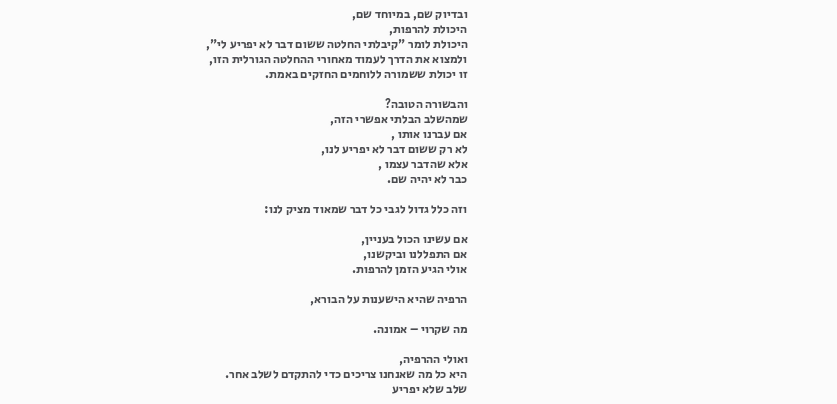ובדיוק שם, במיוחד שם,
היכולת להרפות,
היכולת לומר "קיבלתי החלטה ששום דבר לא יפריע לי",
ולמצוא את הדרך לעמוד מאחורי ההחלטה הגורלית הזו,
זו יכולת ששמורה ללוחמים החזקים באמת.

והבשורה הטובה?
שמהשלב הבלתי אפשרי הזה,
אם עברנו אותו ,
לא רק ששום דבר לא יפריע לנו,
אלא שהדבר עצמו ,
כבר לא יהיה שם.

וזה כלל גדול לגבי כל דבר שמאוד מציק לנו:

אם עשינו הכול בעניין,
אם התפללנו וביקשנו,
אולי הגיע הזמן להרפות.

הרפיה שהיא הישענות על הבורא,

מה שקרוי – אמונה.

ואולי ההרפיה,
היא כל מה שאנחנו צריכים כדי להתקדם לשלב אחר.
שלב שלא יפריע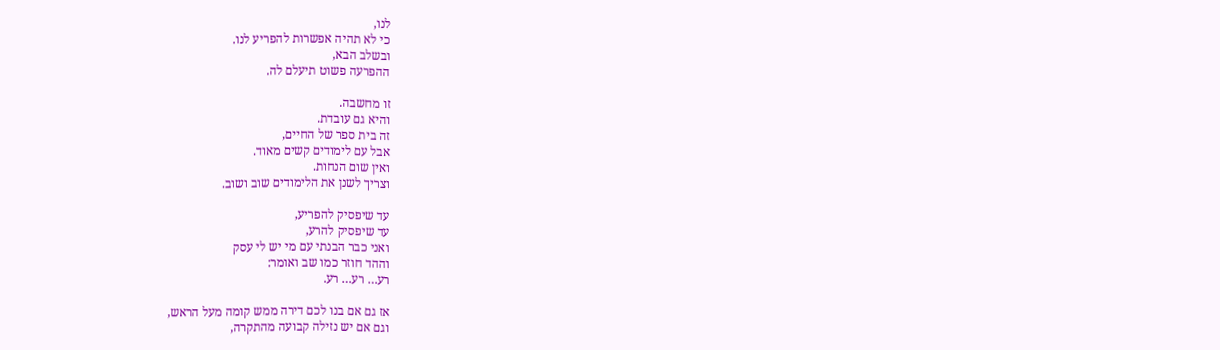לנו,
כי לא תהיה אפשרות להפריע לנו.
ובשלב הבא,
ההפרעה פשוט תיעלם לה.

זו מחשבה.
והיא גם עובדת.
זה בית ספר של החיים,
אבל עם לימודים קשים מאוד.
ואין שום הנחות.
וצריך לשנן את הלימודים שוב ושוב.

עד שיפסיק להפריע,
עד שיפסיק להרע,
ואני כבר הבנתי עם מי יש לי עסק
וההד חוזר כמו שב ואומר:
רע… רע… רע.

אז גם אם בנו לכם דירה ממש קומה מעל הראש,
וגם אם יש נזילה קבועה מהתקרה,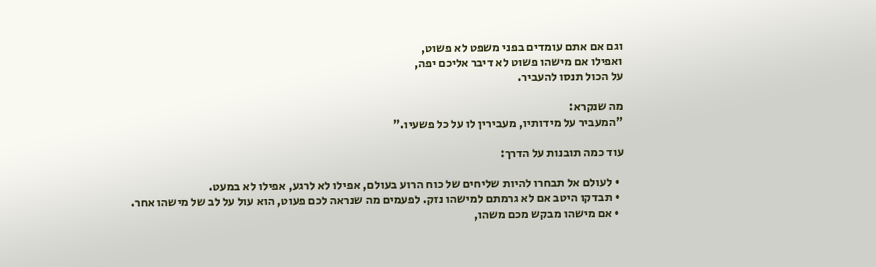וגם אם אתם עומדים בפני משפט לא פשוט,
ואפילו אם מישהו פשוט לא דיבר אליכם יפה,
על הכול תנסו להעביר.

מה שנקרא:
"המעביר על מידותיו, מעבירין לו על כל פשעיו."

עוד כמה תובנות על הדרך:

  • לעולם אל תבחרו להיות שליחים של כוח הרוע בעולם, אפילו לא לרגע, אפילו לא במעט.
  • תבדקו היטב אם לא גרמתם למישהו נזק. לפעמים מה שנראה לכם פעוט, הוא עול על לב של מישהו אחר.
  • אם מישהו מבקש מכם משהו,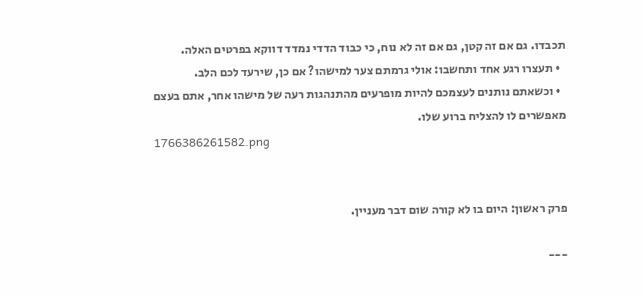תכבדו. גם אם זה קטן, גם אם זה לא נוח, כי כבוד הדדי נמדד דווקא בפרטים האלה.
  • תעצרו רגע אחד ותחשבו: אולי גרמתם צער למישהו? אם כן, שירעד לכם הלב.
  • וכשאתם נותנים לעצמכם להיות מופרעים מהתנהגות רעה של מישהו אחר, אתם בעצם מאפשרים לו להצליח ברוע שלו.
1766386261582.png


פרק ראשון: היום בו לא קורה שום דבר מעניין.

---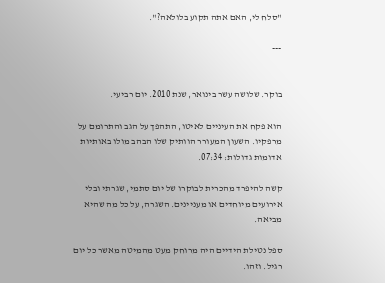"סלח לי, האם אתה תקוע בלולאה?".

---


בוקר. שלושה עשר בינואר, שנת 2010. יום רביעי.

הוא פקח את העיניים לאיטו, התהפך על הגב והתרומם על מרפקיו. השעון המעורר הוותיק שלו הבהב מולו באותיות אדומות גדולות: 07:34.

קשה להיפרד מהכרית לבוקרו של יום סתמי, שגרתי ובלי אירועים מיוחדים או מעניינים. השגרה, על כל מה שהיא מביאה.

ספל נטילת הידיים היה מרוחק מעט מהמיטה מאשר כל יום רגיל. וזהו.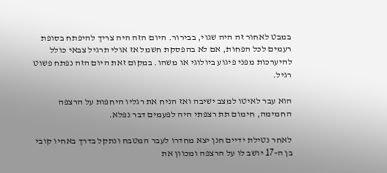במבט לאחור זה היה שגוי, בבירור. היום הזה היה צריך להיפתח בסופת רעמים לכל הפחות, אם לא בהפסקת חשמל אז אולי תרגיל צבאי כולל להיערכות מפני פיגוע ביולוגי או משהו. במקום זאת היום הזה נפתח פשוט רגיל.

הוא עבר לאיטו למצב ישיבה ואז הניח את רגליו היחפות על הרצפה החמימה, חימום תת רצפתי היה לפעמים דבר נפלא.

לאחר נטילת ידיים חנן יצא מחדרו לעבר המטבח ונתקל בדרך באחיו קובי בן ה-17 יושב לו על הרצפה ומכוון את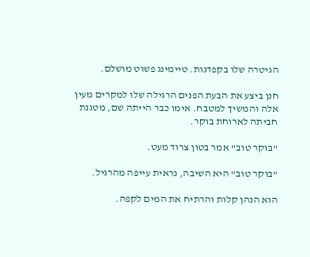הגיטרה שלו בקפדנות. טיימינג פשוט מושלם.

חנן ביצע את הבעת הפנים הרגילה שלו למקרים מעין אלה והמשיך למטבח. אימו כבר הייתה שם, מטגנת חביתה לארוחת בוקר.

"בוקר טוב" אמר בטון צרוד מעט.

"בוקר טוב" היא השיבה, נראית עייפה מהרגיל.

הוא הנהן קלות והרתיח את המים לקפה.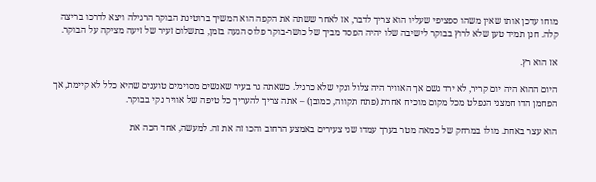מוחו עדכן אותו שאין משהו ספציפי שעליו הוא צריך לדבר, אז לאחר ששתה את הקפה הוא המשיך ברוטינת הבוקר הרגילה ויצא לדרכו בריצה קלה. חנן תמיד טען שלא לרוץ בבוקר לישיבה שלו יהיה הפסד מביך של כושר-בוקר פלוס הגעה בזמן, בתשלום זעיר של זיעה מציקה על הבוקר.

אז הוא רץ.

היום ההוא היה יום קריר, לא ירד גשם אך האוויר היה צלול ונקי שלא כרגיל. כשאתה גר בעיר שאנשים מסוימים טוענים שהיא כלל לא קיימת, אך הפחמן הדו חמצני הנפלט מכל מקום מוכיח אחרת (פתח תקווה, כמובן) – אתה צריך להעריך כל טיפה של אוויר נקי בבוקר.

הוא עצר באחת. מולו במרחק של כמאה מטר בערך עמדו שני צעירים באמצע הרחוב והכו זה את זה. למעשה, אחד הכה את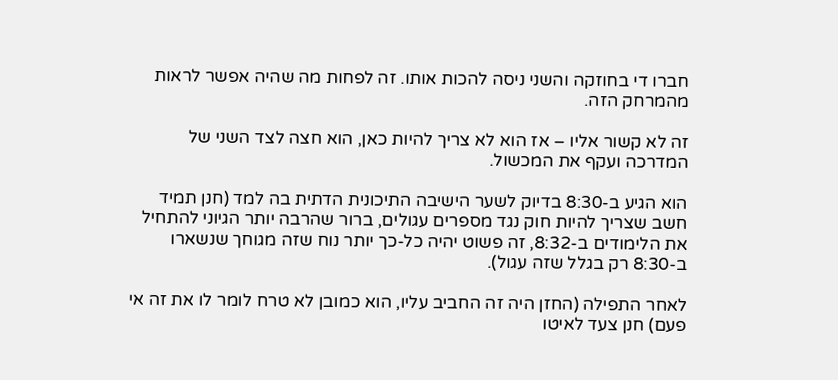חברו די בחוזקה והשני ניסה להכות אותו. זה לפחות מה שהיה אפשר לראות מהמרחק הזה.

זה לא קשור אליו – אז הוא לא צריך להיות כאן, הוא חצה לצד השני של המדרכה ועקף את המכשול.

הוא הגיע ב-8:30 בדיוק לשער הישיבה התיכונית הדתית בה למד (חנן תמיד חשב שצריך להיות חוק נגד מספרים עגולים, ברור שהרבה יותר הגיוני להתחיל את הלימודים ב-8:32, זה פשוט יהיה כל-כך יותר נוח שזה מגוחך שנשארו ב-8:30 רק בגלל שזה עגול).

לאחר התפילה (החזן היה זה החביב עליו, הוא כמובן לא טרח לומר לו את זה אי פעם) חנן צעד לאיטו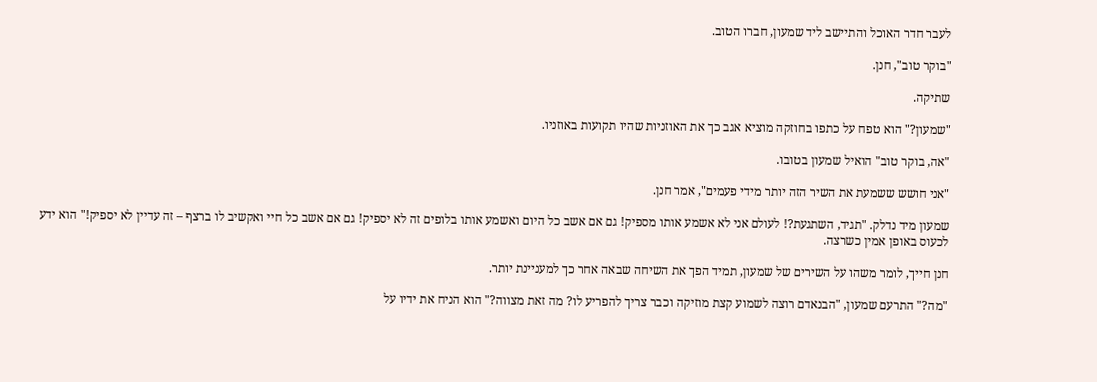לעבר חדר האוכל והתיישב ליד שמעון, חברו הטוב.

"בוקר טוב", חנן.

שתיקה.

"שמעון?" הוא טפח על כתפו בחוזקה מוציא אגב כך את האוזניות שהיו תקועות באוזניו.

"אה, בוקר טוב" הואיל שמעון בטובו.

"אני חושש ששמעת את השיר הזה יותר מידי פעמים", אמר חנן.

שמעון מיד נדלק. "תגיד, השתגעת?! לעולם אני לא אשמע אותו מספיק! גם אם אשב כל היום ואשמע אותו בלופים זה לא יספיק! גם אם אשב כל חיי ואקשיב לו ברצף – זה עדיין לא יספיק!" הוא ידע לכעוס באופן אמין כשרצה.

חנן חייך, לומר משהו על השירים של שמעון, תמיד הפך את השיחה שבאה אחר כך למעניינת יותר.

"מה?" התרעם שמעון, "הבנאדם רוצה לשמוע קצת מוזיקה וכבר צריך להפריע לו? מה זאת מצווה?" הוא הניח את ידיו על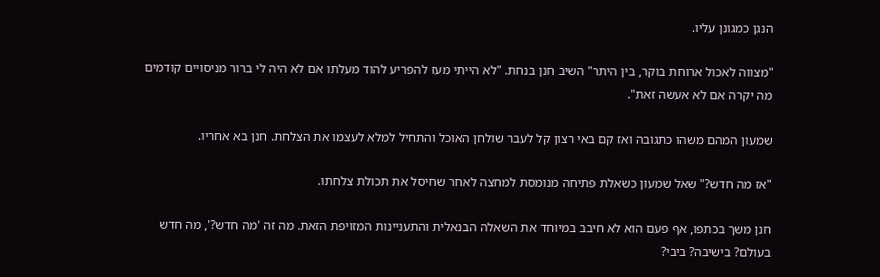הנגן כמגונן עליו.

"מצווה לאכול ארוחת בוקר, בין היתר" השיב חנן בנחת. "לא הייתי מעז להפריע להוד מעלתו אם לא היה לי ברור מניסויים קודמים מה יקרה אם לא אעשה זאת".

שמעון המהם משהו כתגובה ואז קם באי רצון קל לעבר שולחן האוכל והתחיל למלא לעצמו את הצלחת. חנן בא אחריו.

"אז מה חדש?" שאל שמעון כשאלת פתיחה מנומסת למחצה לאחר שחיסל את תכולת צלחתו.

חנן משך בכתפו, אף פעם הוא לא חיבב במיוחד את השאלה הבנאלית והתעניינות המזויפת הזאת. מה זה 'מה חדש?', מה חדש בעולם? בישיבה? ביבי?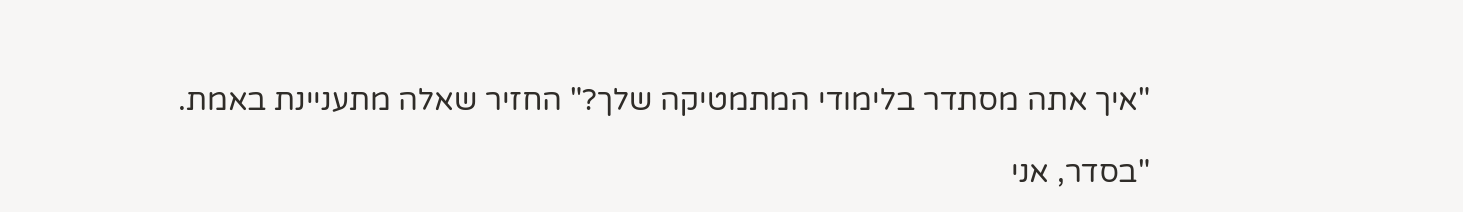"איך אתה מסתדר בלימודי המתמטיקה שלך?" החזיר שאלה מתעניינת באמת.

"בסדר, אני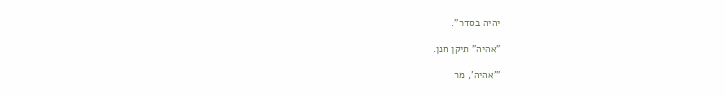יהיה בסדר".

"אהיה" תיקן חנן.

"'אהיה', מר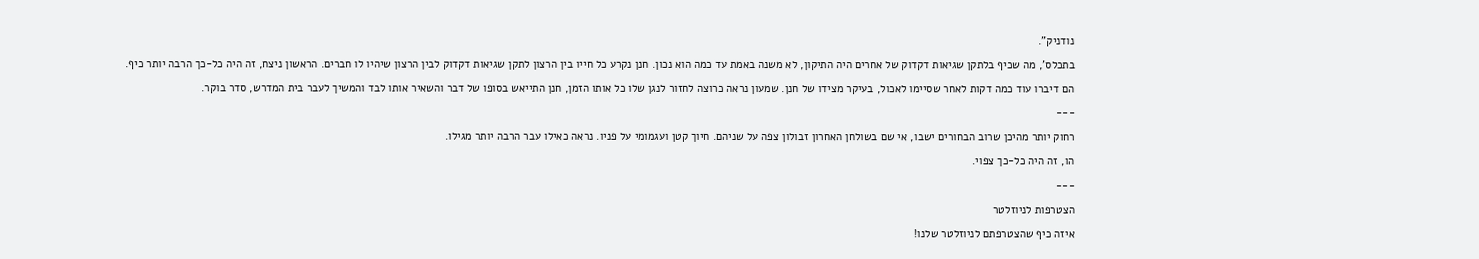נודניק".

בתכלס', מה שכיף בלתקן שגיאות דקדוק של אחרים היה התיקון, לא משנה באמת עד כמה הוא נכון. חנן נקרע כל חייו בין הרצון לתקן שגיאות דקדוק לבין הרצון שיהיו לו חברים. הראשון ניצח, זה היה כל-כך הרבה יותר כיף.

הם דיברו עוד כמה דקות לאחר שסיימו לאכול, בעיקר מצידו של חנן. שמעון נראה כרוצה לחזור לנגן שלו כל אותו הזמן, חנן התייאש בסופו של דבר והשאיר אותו לבד והמשיך לעבר בית המדרש, סדר בוקר.

---

רחוק יותר מהיכן שרוב הבחורים ישבו, אי שם בשולחן האחרון זבולון צפה על שניהם. חיוך קטן ועגמומי על פניו. נראה כאילו עבר הרבה יותר מגילו.

הו, זה היה כל-כך צפוי.

---

הצטרפות לניוזלטר

איזה כיף שהצטרפתם לניוזלטר שלנו!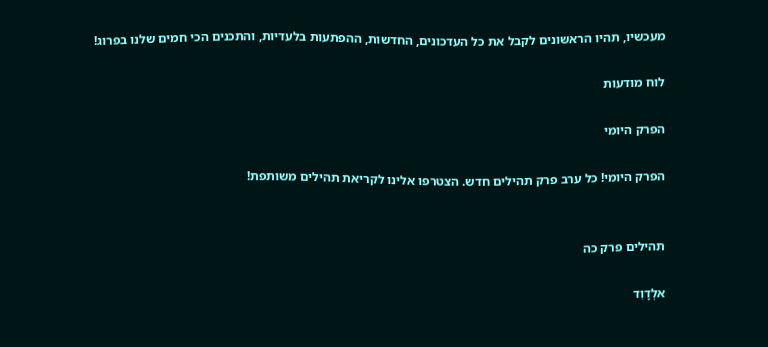מעכשיו, תהיו הראשונים לקבל את כל העדכונים, החדשות, ההפתעות בלעדיות, והתכנים הכי חמים שלנו בפרוג!

לוח מודעות

הפרק היומי

הפרק היומי! כל ערב פרק תהילים חדש. הצטרפו אלינו לקריאת תהילים משותפת!


תהילים פרק כה

אלְדָוִד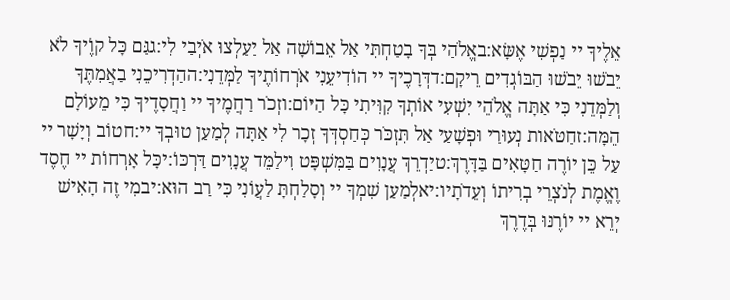אֵלֶיךָ יי נַפְשִׁי אֶשָּׂא:באֱלֹהַי בְּךָ בָטַחְתִּי אַל אֵבוֹשָׁה אַל יַעַלְצוּ אֹיְבַי לִי:גגַּם כָּל קוֶֹיךָ לֹא יֵבֹשׁוּ יֵבֹשׁוּ הַבּוֹגְדִים רֵיקָם:דדְּרָכֶיךָ יי הוֹדִיעֵנִי אֹרְחוֹתֶיךָ לַמְּדֵנִי:ההַדְרִיכֵנִי בַאֲמִתֶּךָ וְלַמְּדֵנִי כִּי אַתָּה אֱלֹהֵי יִשְׁעִי אוֹתְךָ קִוִּיתִי כָּל הַיּוֹם:וזְכֹר רַחֲמֶיךָ יי וַחֲסָדֶיךָ כִּי מֵעוֹלָם הֵמָּה:זחַטֹּאות נְעוּרַי וּפְשָׁעַי אַל תִּזְכֹּר כְּחַסְדְּךָ זְכָר לִי אַתָּה לְמַעַן טוּבְךָ יי:חטוֹב וְיָשָׁר יי עַל כֵּן יוֹרֶה חַטָּאִים בַּדָּרֶךְ:טיַדְרֵךְ עֲנָוִים בַּמִּשְׁפָּט וִילַמֵּד עֲנָוִים דַּרְכּוֹ:יכָּל אָרְחוֹת יי חֶסֶד וֶאֱמֶת לְנֹצְרֵי בְרִיתוֹ וְעֵדֹתָיו:יאלְמַעַן שִׁמְךָ יי וְסָלַחְתָּ לַעֲוֹנִי כִּי רַב הוּא:יבמִי זֶה הָאִישׁ יְרֵא יי יוֹרֶנּוּ בְּדֶרֶךְ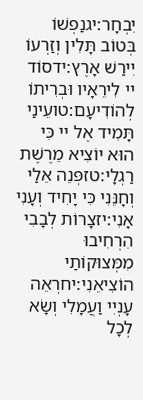יִבְחָר:יגנַפְשׁוֹ בְּטוֹב תָּלִין וְזַרְעוֹ יִירַשׁ אָרֶץ:ידסוֹד יי לִירֵאָיו וּבְרִיתוֹ לְהוֹדִיעָם:טועֵינַי תָּמִיד אֶל יי כִּי הוּא יוֹצִיא מֵרֶשֶׁת רַגְלָי:טזפְּנֵה אֵלַי וְחָנֵּנִי כִּי יָחִיד וְעָנִי אָנִי:יזצָרוֹת לְבָבִי הִרְחִיבוּ מִמְּצוּקוֹתַי הוֹצִיאֵנִי:יחרְאֵה עָנְיִי וַעֲמָלִי וְשָׂא לְכָל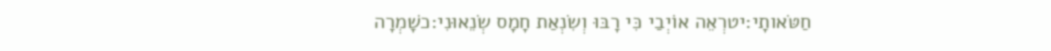חַטֹּאותָי:יטרְאֵה אוֹיְבַי כִּי רָבּוּ וְשִׂנְאַת חָמָס שְׂנֵאוּנִי:כשָׁמְרָה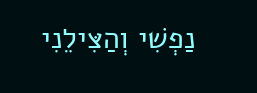נַפְשִׁי וְהַצִּילֵנִי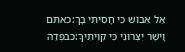אַל אֵבוֹשׁ כִּי חָסִיתִי בָךְ:כאתֹּם וָיֹשֶׁר יִצְּרוּנִי כִּי קִוִּיתִיךָ:כבפְּדֵה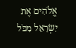אֱלֹהִים אֶת יִשְׂרָאֵל מִכֹּל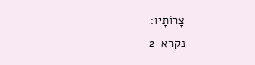צָרוֹתָיו:
נקרא  2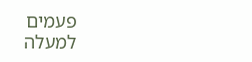פעמים
למעלה